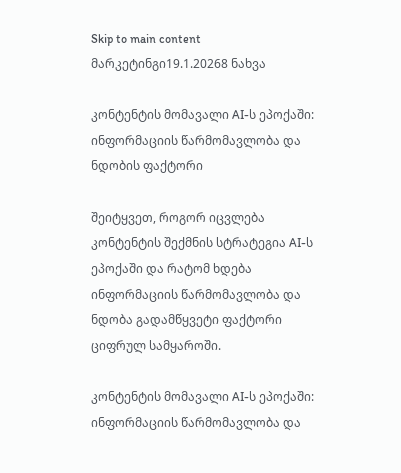Skip to main content
მარკეტინგი19.1.20268 ნახვა

კონტენტის მომავალი AI-ს ეპოქაში: ინფორმაციის წარმომავლობა და ნდობის ფაქტორი

შეიტყვეთ, როგორ იცვლება კონტენტის შექმნის სტრატეგია AI-ს ეპოქაში და რატომ ხდება ინფორმაციის წარმომავლობა და ნდობა გადამწყვეტი ფაქტორი ციფრულ სამყაროში.

კონტენტის მომავალი AI-ს ეპოქაში: ინფორმაციის წარმომავლობა და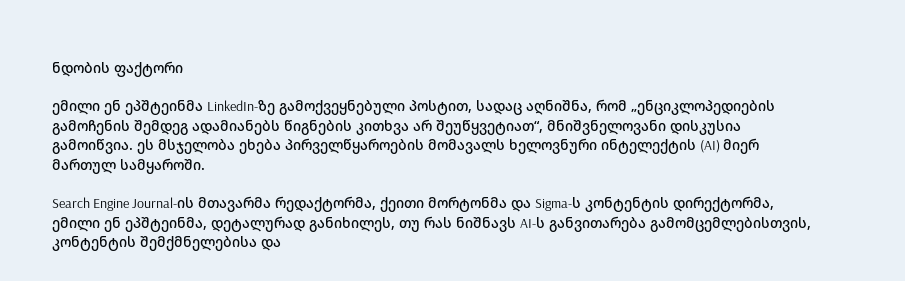ნდობის ფაქტორი

ემილი ენ ეპშტეინმა LinkedIn-ზე გამოქვეყნებული პოსტით, სადაც აღნიშნა, რომ „ენციკლოპედიების გამოჩენის შემდეგ ადამიანებს წიგნების კითხვა არ შეუწყვეტიათ“, მნიშვნელოვანი დისკუსია გამოიწვია. ეს მსჯელობა ეხება პირველწყაროების მომავალს ხელოვნური ინტელექტის (AI) მიერ მართულ სამყაროში.

Search Engine Journal-ის მთავარმა რედაქტორმა, ქეითი მორტონმა და Sigma-ს კონტენტის დირექტორმა, ემილი ენ ეპშტეინმა, დეტალურად განიხილეს, თუ რას ნიშნავს AI-ს განვითარება გამომცემლებისთვის, კონტენტის შემქმნელებისა და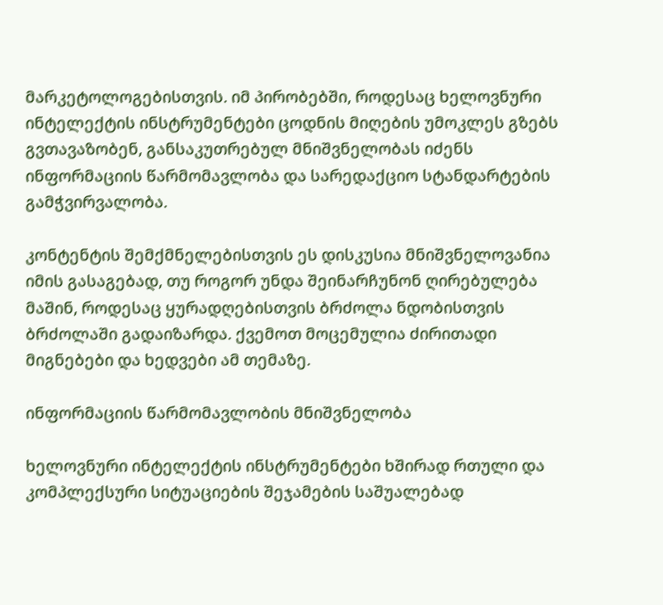მარკეტოლოგებისთვის. იმ პირობებში, როდესაც ხელოვნური ინტელექტის ინსტრუმენტები ცოდნის მიღების უმოკლეს გზებს გვთავაზობენ, განსაკუთრებულ მნიშვნელობას იძენს ინფორმაციის წარმომავლობა და სარედაქციო სტანდარტების გამჭვირვალობა.

კონტენტის შემქმნელებისთვის ეს დისკუსია მნიშვნელოვანია იმის გასაგებად, თუ როგორ უნდა შეინარჩუნონ ღირებულება მაშინ, როდესაც ყურადღებისთვის ბრძოლა ნდობისთვის ბრძოლაში გადაიზარდა. ქვემოთ მოცემულია ძირითადი მიგნებები და ხედვები ამ თემაზე.

ინფორმაციის წარმომავლობის მნიშვნელობა

ხელოვნური ინტელექტის ინსტრუმენტები ხშირად რთული და კომპლექსური სიტუაციების შეჯამების საშუალებად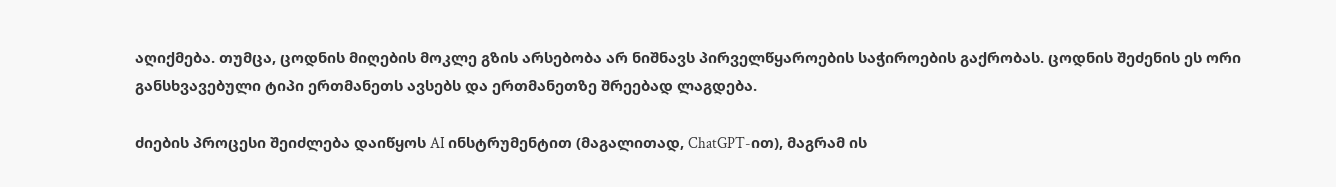აღიქმება. თუმცა, ცოდნის მიღების მოკლე გზის არსებობა არ ნიშნავს პირველწყაროების საჭიროების გაქრობას. ცოდნის შეძენის ეს ორი განსხვავებული ტიპი ერთმანეთს ავსებს და ერთმანეთზე შრეებად ლაგდება.

ძიების პროცესი შეიძლება დაიწყოს AI ინსტრუმენტით (მაგალითად, ChatGPT-ით), მაგრამ ის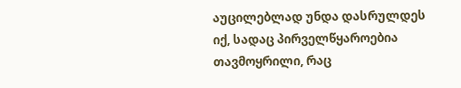აუცილებლად უნდა დასრულდეს იქ, სადაც პირველწყაროებია თავმოყრილი, რაც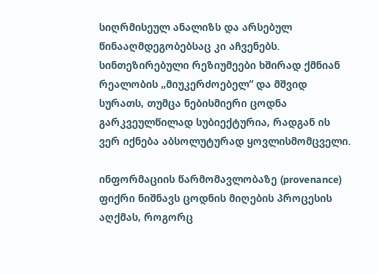სიღრმისეულ ანალიზს და არსებულ წინააღმდეგობებსაც კი აჩვენებს. სინთეზირებული რეზიუმეები ხშირად ქმნიან რეალობის „მიუკერძოებელ“ და მშვიდ სურათს, თუმცა ნებისმიერი ცოდნა გარკვეულწილად სუბიექტურია, რადგან ის ვერ იქნება აბსოლუტურად ყოვლისმომცველი.

ინფორმაციის წარმომავლობაზე (provenance) ფიქრი ნიშნავს ცოდნის მიღების პროცესის აღქმას, როგორც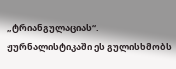„ტრიანგულაციას“. ჟურნალისტიკაში ეს გულისხმობს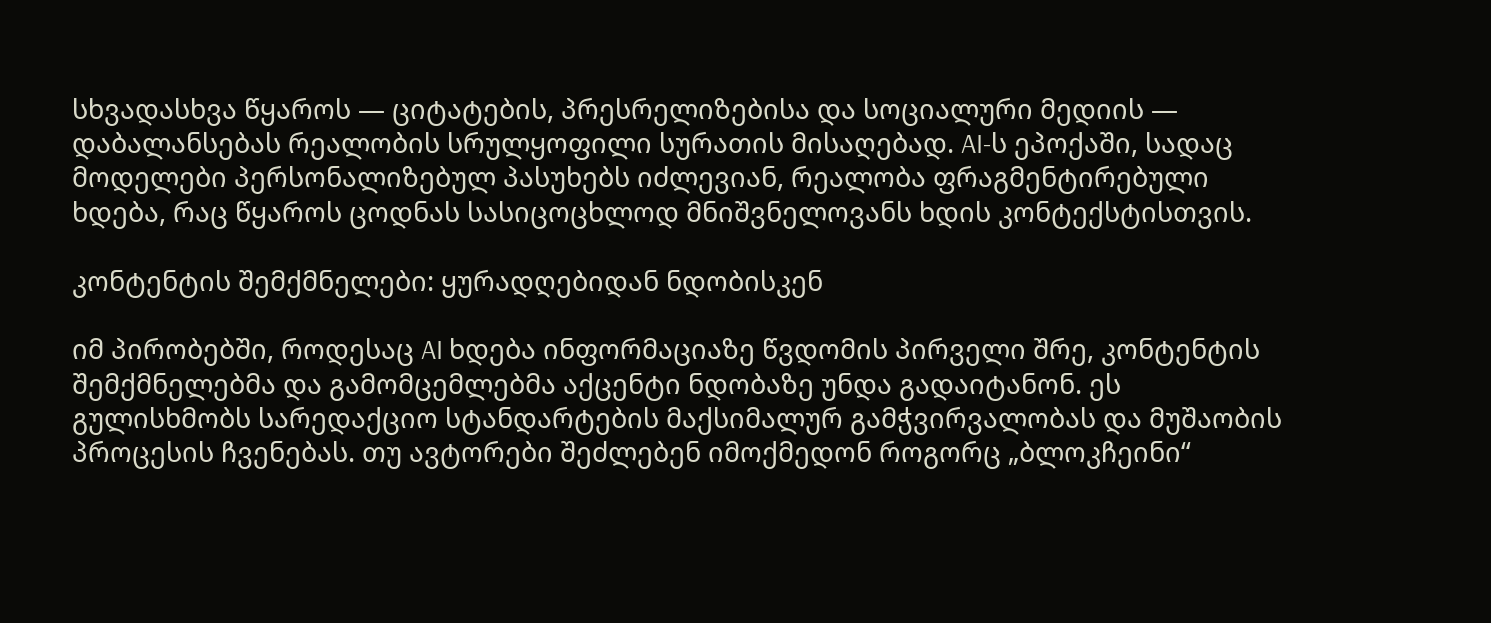სხვადასხვა წყაროს — ციტატების, პრესრელიზებისა და სოციალური მედიის — დაბალანსებას რეალობის სრულყოფილი სურათის მისაღებად. AI-ს ეპოქაში, სადაც მოდელები პერსონალიზებულ პასუხებს იძლევიან, რეალობა ფრაგმენტირებული ხდება, რაც წყაროს ცოდნას სასიცოცხლოდ მნიშვნელოვანს ხდის კონტექსტისთვის.

კონტენტის შემქმნელები: ყურადღებიდან ნდობისკენ

იმ პირობებში, როდესაც AI ხდება ინფორმაციაზე წვდომის პირველი შრე, კონტენტის შემქმნელებმა და გამომცემლებმა აქცენტი ნდობაზე უნდა გადაიტანონ. ეს გულისხმობს სარედაქციო სტანდარტების მაქსიმალურ გამჭვირვალობას და მუშაობის პროცესის ჩვენებას. თუ ავტორები შეძლებენ იმოქმედონ როგორც „ბლოკჩეინი“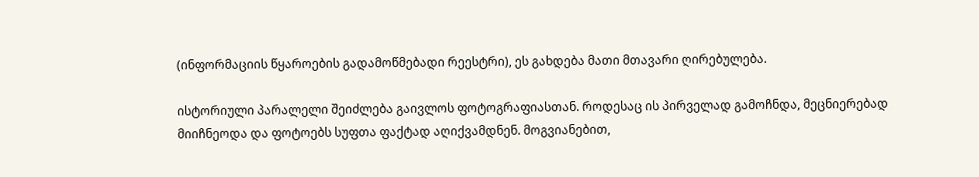(ინფორმაციის წყაროების გადამოწმებადი რეესტრი), ეს გახდება მათი მთავარი ღირებულება.

ისტორიული პარალელი შეიძლება გაივლოს ფოტოგრაფიასთან. როდესაც ის პირველად გამოჩნდა, მეცნიერებად მიიჩნეოდა და ფოტოებს სუფთა ფაქტად აღიქვამდნენ. მოგვიანებით,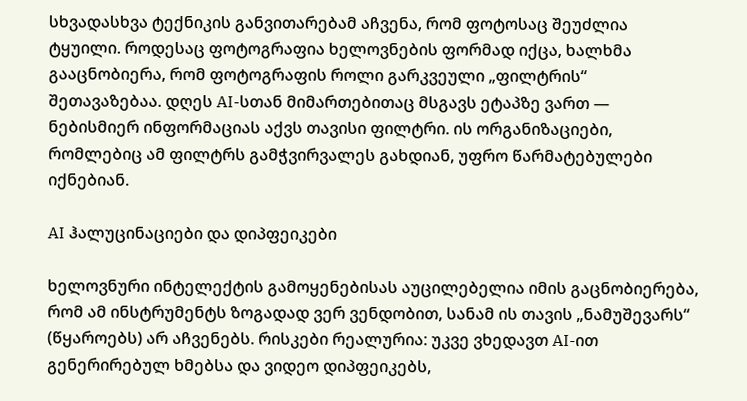სხვადასხვა ტექნიკის განვითარებამ აჩვენა, რომ ფოტოსაც შეუძლია ტყუილი. როდესაც ფოტოგრაფია ხელოვნების ფორმად იქცა, ხალხმა გააცნობიერა, რომ ფოტოგრაფის როლი გარკვეული „ფილტრის“ შეთავაზებაა. დღეს AI-სთან მიმართებითაც მსგავს ეტაპზე ვართ — ნებისმიერ ინფორმაციას აქვს თავისი ფილტრი. ის ორგანიზაციები, რომლებიც ამ ფილტრს გამჭვირვალეს გახდიან, უფრო წარმატებულები იქნებიან.

AI ჰალუცინაციები და დიპფეიკები

ხელოვნური ინტელექტის გამოყენებისას აუცილებელია იმის გაცნობიერება, რომ ამ ინსტრუმენტს ზოგადად ვერ ვენდობით, სანამ ის თავის „ნამუშევარს“ (წყაროებს) არ აჩვენებს. რისკები რეალურია: უკვე ვხედავთ AI-ით გენერირებულ ხმებსა და ვიდეო დიპფეიკებს,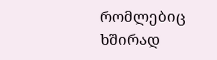რომლებიც ხშირად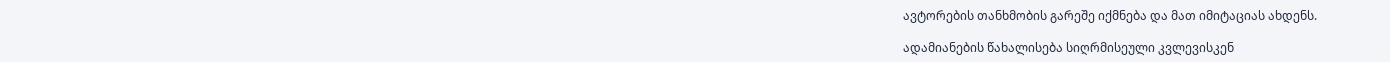ავტორების თანხმობის გარეშე იქმნება და მათ იმიტაციას ახდენს.

ადამიანების წახალისება სიღრმისეული კვლევისკენ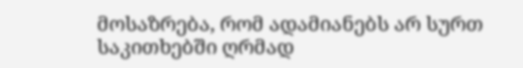მოსაზრება, რომ ადამიანებს არ სურთ საკითხებში ღრმად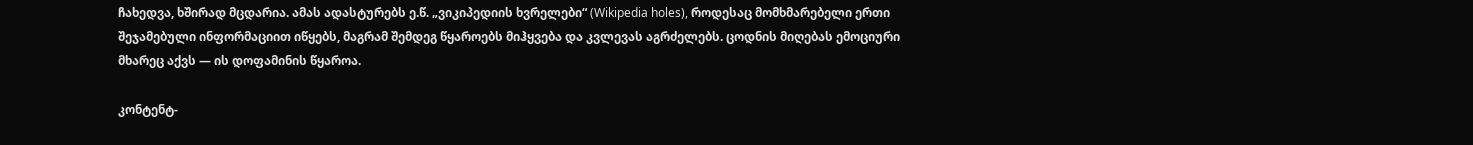ჩახედვა, ხშირად მცდარია. ამას ადასტურებს ე.წ. „ვიკიპედიის ხვრელები“ (Wikipedia holes), როდესაც მომხმარებელი ერთი შეჯამებული ინფორმაციით იწყებს, მაგრამ შემდეგ წყაროებს მიჰყვება და კვლევას აგრძელებს. ცოდნის მიღებას ემოციური მხარეც აქვს — ის დოფამინის წყაროა.

კონტენტ-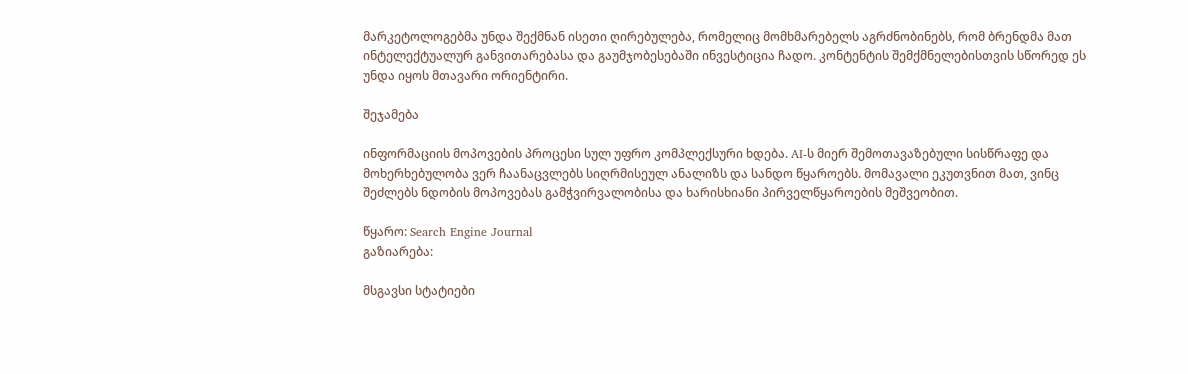მარკეტოლოგებმა უნდა შექმნან ისეთი ღირებულება, რომელიც მომხმარებელს აგრძნობინებს, რომ ბრენდმა მათ ინტელექტუალურ განვითარებასა და გაუმჯობესებაში ინვესტიცია ჩადო. კონტენტის შემქმნელებისთვის სწორედ ეს უნდა იყოს მთავარი ორიენტირი.

შეჯამება

ინფორმაციის მოპოვების პროცესი სულ უფრო კომპლექსური ხდება. AI-ს მიერ შემოთავაზებული სისწრაფე და მოხერხებულობა ვერ ჩაანაცვლებს სიღრმისეულ ანალიზს და სანდო წყაროებს. მომავალი ეკუთვნით მათ, ვინც შეძლებს ნდობის მოპოვებას გამჭვირვალობისა და ხარისხიანი პირველწყაროების მეშვეობით.

წყარო: Search Engine Journal
გაზიარება:

მსგავსი სტატიები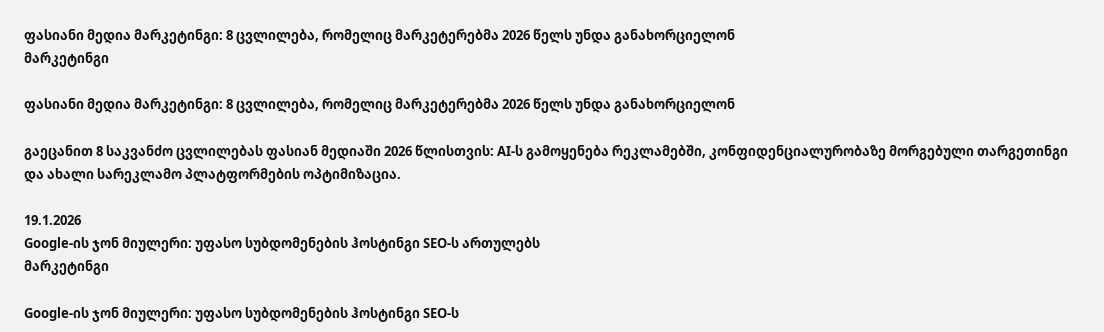ფასიანი მედია მარკეტინგი: 8 ცვლილება, რომელიც მარკეტერებმა 2026 წელს უნდა განახორციელონ
მარკეტინგი

ფასიანი მედია მარკეტინგი: 8 ცვლილება, რომელიც მარკეტერებმა 2026 წელს უნდა განახორციელონ

გაეცანით 8 საკვანძო ცვლილებას ფასიან მედიაში 2026 წლისთვის: AI-ს გამოყენება რეკლამებში, კონფიდენციალურობაზე მორგებული თარგეთინგი და ახალი სარეკლამო პლატფორმების ოპტიმიზაცია.

19.1.2026
Google-ის ჯონ მიულერი: უფასო სუბდომენების ჰოსტინგი SEO-ს ართულებს
მარკეტინგი

Google-ის ჯონ მიულერი: უფასო სუბდომენების ჰოსტინგი SEO-ს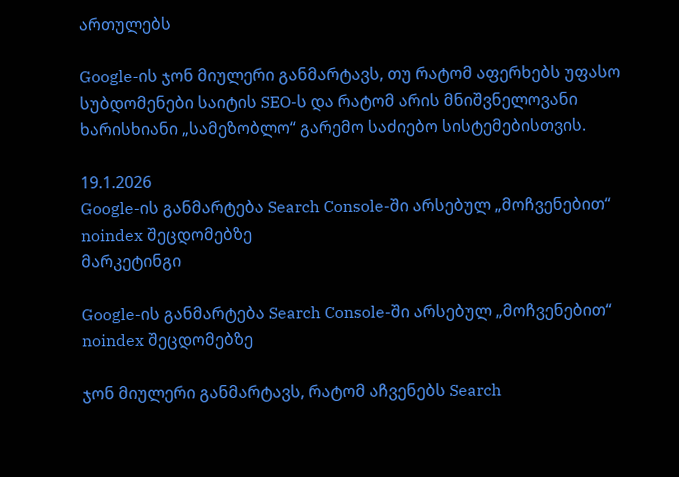ართულებს

Google-ის ჯონ მიულერი განმარტავს, თუ რატომ აფერხებს უფასო სუბდომენები საიტის SEO-ს და რატომ არის მნიშვნელოვანი ხარისხიანი „სამეზობლო“ გარემო საძიებო სისტემებისთვის.

19.1.2026
Google-ის განმარტება Search Console-ში არსებულ „მოჩვენებით“ noindex შეცდომებზე
მარკეტინგი

Google-ის განმარტება Search Console-ში არსებულ „მოჩვენებით“ noindex შეცდომებზე

ჯონ მიულერი განმარტავს, რატომ აჩვენებს Search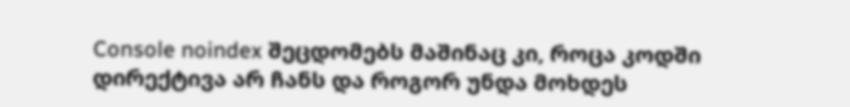Console noindex შეცდომებს მაშინაც კი, როცა კოდში დირექტივა არ ჩანს და როგორ უნდა მოხდეს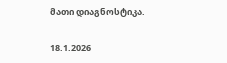მათი დიაგნოსტიკა.

18.1.2026